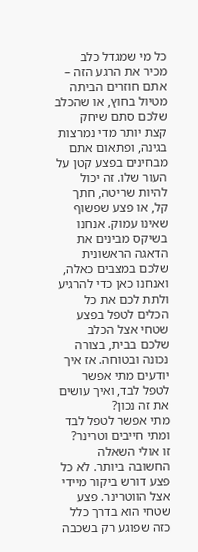כל מי שמגדל כלב מכיר את הרגע הזה – אתם חוזרים הביתה מטיול בחוץ, או שהכלב שלכם סתם שיחק קצת יותר מדי נמרצות בגינה, ופתאום אתם מבחינים בפצע קטן על העור שלו. זה יכול להיות שריטה, חתך קל, או פצע שפשוף שאינו עמוק. אנחנו בשיקס מבינים את הדאגה הראשונית שלכם במצבים כאלה, ואנחנו כאן כדי להרגיע ולתת לכם את כל הכלים לטפל בפצע שטחי אצל הכלב שלכם בבית, בצורה נכונה ובטוחה. אז איך יודעים מתי אפשר לטפל לבד, ואיך עושים את זה נכון?
מתי אפשר לטפל לבד ומתי חייבים וטרינר?
זו אולי השאלה החשובה ביותר. לא כל פצע דורש ביקור מיידי אצל הווטרינר. פצע שטחי הוא בדרך כלל כזה שפוגע רק בשכבה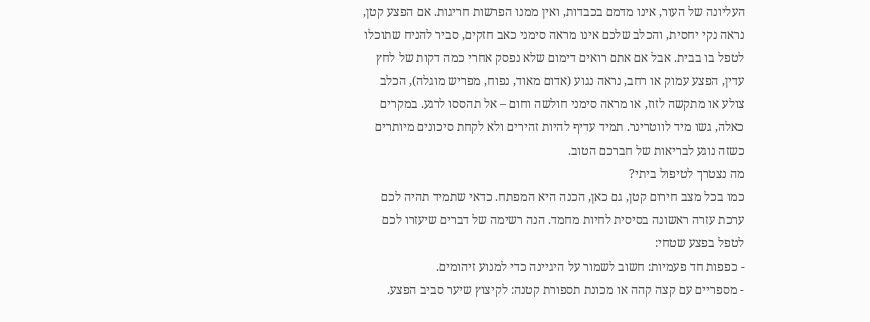העליונה של העור, אינו מדמם בכבדות, ואין ממנו הפרשות חריגות. אם הפצע קטן, נראה נקי יחסית, והכלב שלכם אינו מראה סימני כאב חזקים, סביר להניח שתוכלו לטפל בו בבית. אבל אם אתם רואים דימום שלא נפסק אחרי כמה דקות של לחץ עדין, הפצע עמוק או רחב, נראה נגוע (אדום מאוד, נפוח, מפריש מוגלה), הכלב צולע או מתקשה לזוז, או מראה סימני חולשה וחום – אל תהססו לרגע. במקרים כאלה, גשו מיד לווטרינר. תמיד עדיף להיות זהירים ולא לקחת סיכונים מיותרים כשזה נוגע לבריאות של חברכם הטוב.
מה נצטרך לטיפול ביתי?
כמו בכל מצב חירום קטן, גם כאן, הכנה היא המפתח. כדאי שתמיד תהיה לכם ערכת עזרה ראשונה בסיסית לחיות מחמד. הנה רשימה של דברים שיעזרו לכם לטפל בפצע שטחי:
- כפפות חד פעמיות: חשוב לשמור על היגיינה כדי למנוע זיהומים.
- מספריים עם קצה קהה או מכונת תספורת קטנה: לקיצוץ שיער סביב הפצע.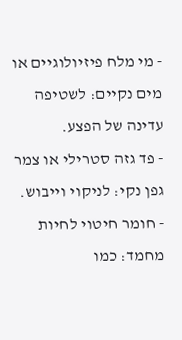- מי מלח פיזיולוגיים או מים נקיים: לשטיפה עדינה של הפצע.
- פד גזה סטרילי או צמר גפן נקי: לניקוי וייבוש.
- חומר חיטוי לחיות מחמד: כמו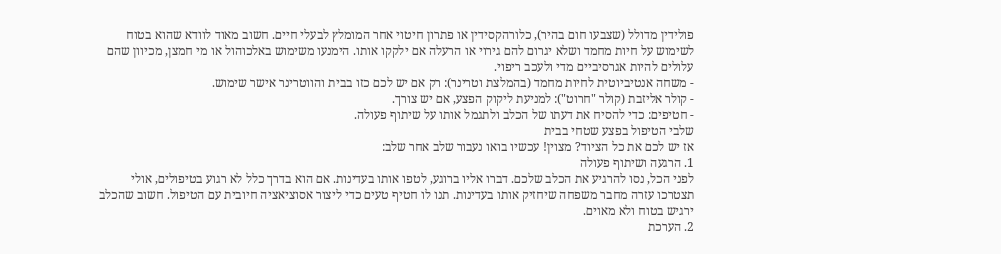פולידין מדולל (שצבעו חום בהיר), כלורהקסידין או פתרון חיטוי אחר המומלץ לבעלי חיים. חשוב מאוד לוודא שהוא בטוח לשימוש על חיות מחמד ושלא יגרום להם גירוי או הרעלה אם ילקקו אותו. הימנעו משימוש באלכוהול או מי חמצן, מכיוון שהם עלולים להיות אגרסיביים מדי ולעכב ריפוי.
- משחה אנטיביוטית לחיות מחמד (בהמלצת וטרינר): רק אם יש לכם כזו בבית והווטרינר אישר שימוש.
- קולר אליזבת (קולר "חרוט"): למניעת ליקוק הפצע, אם יש צורך.
- חטיפים: כדי להסיח את דעתו של הכלב ולתגמל אותו על שיתוף פעולה.
שלבי הטיפול בפצע שטחי בבית
אז יש לכם את כל הציוד? מצוין! עכשיו בואו נעבור שלב אחר שלב:
1. הרגעה ושיתוף פעולה
לפני הכל, נסו להרגיע את הכלב שלכם. דברו אליו ברוגע, לטפו אותו בעדינות. אם הוא בדרך כלל לא רגוע בטיפולים, אולי תצטרכו עזרה מחבר משפחה שיחזיק אותו בעדינות. תנו לו חטיף טעים כדי ליצור אסוציאציה חיובית עם הטיפול. חשוב שהכלב ירגיש בטוח ולא מאוים.
2. הערכת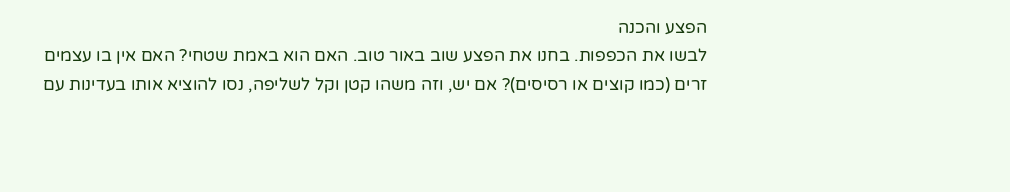הפצע והכנה
לבשו את הכפפות. בחנו את הפצע שוב באור טוב. האם הוא באמת שטחי? האם אין בו עצמים זרים (כמו קוצים או רסיסים)? אם יש, וזה משהו קטן וקל לשליפה, נסו להוציא אותו בעדינות עם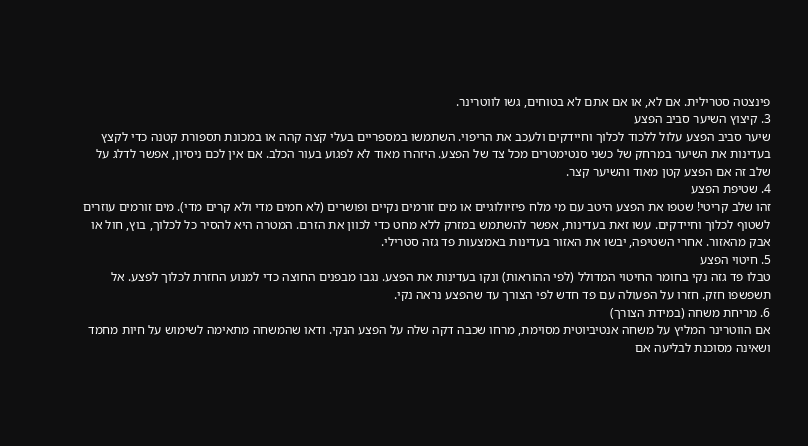פינצטה סטרילית. אם לא, או אם אתם לא בטוחים, גשו לווטרינר.
3. קיצוץ השיער סביב הפצע
שיער סביב הפצע עלול ללכוד לכלוך וחיידקים ולעכב את הריפוי. השתמשו במספריים בעלי קצה קהה או במכונת תספורת קטנה כדי לקצץ בעדינות את השיער במרחק של כשני סנטימטרים מכל צד של הפצע. היזהרו מאוד לא לפגוע בעור הכלב. אם אין לכם ניסיון, אפשר לדלג על שלב זה אם הפצע קטן מאוד והשיער קצר.
4. שטיפת הפצע
זהו שלב קריטי! שטפו את הפצע היטב עם מי מלח פיזיולוגיים או מים זורמים נקיים ופושרים (לא חמים מדי ולא קרים מדי). מים זורמים עוזרים לשטוף לכלוך וחיידקים. עשו זאת בעדינות, אפשר להשתמש במזרק ללא מחט כדי לכוון את הזרם. המטרה היא להסיר כל לכלוך, בוץ, חול או אבק מהאזור. אחרי השטיפה, יבשו את האזור בעדינות באמצעות פד גזה סטרילי.
5. חיטוי הפצע
טבלו פד גזה נקי בחומר החיטוי המדולל (לפי ההוראות) ונקו בעדינות את הפצע. נגבו מבפנים החוצה כדי למנוע החזרת לכלוך לפצע. אל תשפשפו חזק. חזרו על הפעולה עם פד חדש לפי הצורך עד שהפצע נראה נקי.
6. מריחת משחה (במידת הצורך)
אם הווטרינר המליץ על משחה אנטיביוטית מסוימת, מרחו שכבה דקה שלה על הפצע הנקי. ודאו שהמשחה מתאימה לשימוש על חיות מחמד ושאינה מסוכנת לבליעה אם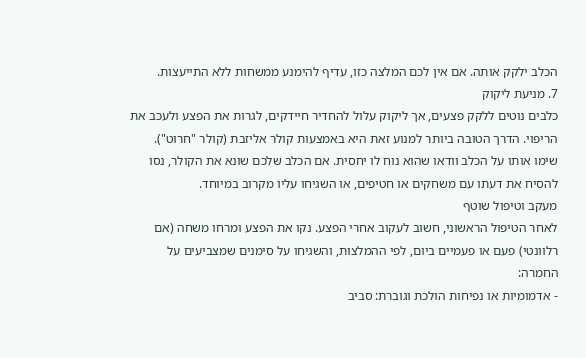הכלב ילקק אותה. אם אין לכם המלצה כזו, עדיף להימנע ממשחות ללא התייעצות.
7. מניעת ליקוק
כלבים נוטים ללקק פצעים, אך ליקוק עלול להחדיר חיידקים, לגרות את הפצע ולעכב את הריפוי. הדרך הטובה ביותר למנוע זאת היא באמצעות קולר אליזבת (קולר "חרוט"). שימו אותו על הכלב וודאו שהוא נוח לו יחסית. אם הכלב שלכם שונא את הקולר, נסו להסיח את דעתו עם משחקים או חטיפים, או השגיחו עליו מקרוב במיוחד.
מעקב וטיפול שוטף
לאחר הטיפול הראשוני, חשוב לעקוב אחרי הפצע. נקו את הפצע ומרחו משחה (אם רלוונטי) פעם או פעמיים ביום, לפי ההמלצות, והשגיחו על סימנים שמצביעים על החמרה:
- אדמומיות או נפיחות הולכת וגוברת: סביב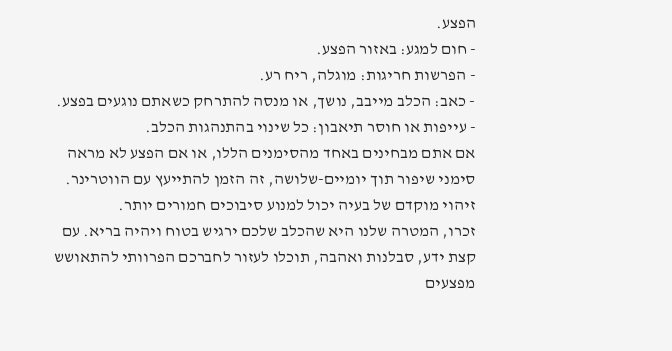הפצע.
- חום למגע: באזור הפצע.
- הפרשות חריגות: מוגלה, ריח רע.
- כאב: הכלב מייבב, נושך, או מנסה להתרחק כשאתם נוגעים בפצע.
- עייפות או חוסר תיאבון: כל שינוי בהתנהגות הכלב.
אם אתם מבחינים באחד מהסימנים הללו, או אם הפצע לא מראה סימני שיפור תוך יומיים-שלושה, זה הזמן להתייעץ עם הווטרינר. זיהוי מוקדם של בעיה יכול למנוע סיבוכים חמורים יותר.
זכרו, המטרה שלנו היא שהכלב שלכם ירגיש בטוח ויהיה בריא. עם קצת ידע, סבלנות ואהבה, תוכלו לעזור לחברכם הפרוותי להתאושש מפצעים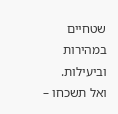שטחיים במהירות וביעילות. ואל תשכחו –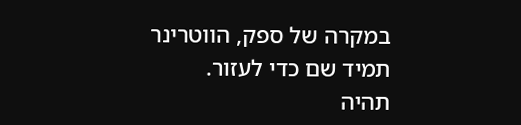במקרה של ספק, הווטרינר תמיד שם כדי לעזור.
תהיה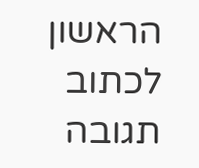הראשון לכתוב תגובה